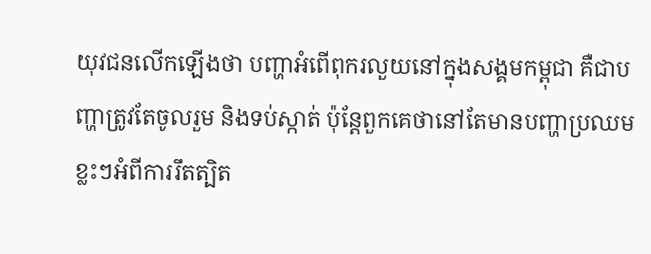យុវជនលើកឡើងថា បញ្ហាអំពើពុករលួយនៅក្នុងសង្គមកម្ពុជា គឺជាបញ្ហាត្រូវតែចូលរួម និងទប់ស្កាត់ ប៉ុន្ដែពួកគេថានៅតែមានបញ្ហាប្រឈមខ្លះៗអំពីការរឹតត្បិត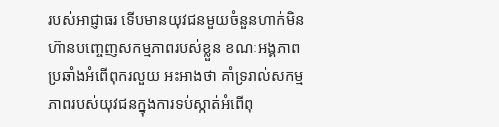របស់អាជ្ញាធរ ទើបមានយុវជនមួយចំនួនហាក់មិនហ៊ានបញ្ចេញសកម្មភាពរបស់ខ្លួន ខណៈអង្គភាពប្រឆាំងអំពើពុករលួយ អះអាងថា គាំទ្ររាល់សកម្មភាពរបស់យុវជនក្នុងការទប់ស្កាត់អំពើពុ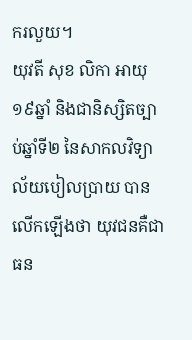ករលួយ។
យុវតី សុខ លិកា អាយុ១៩ឆ្នាំ និងជានិស្សិតច្បាប់ឆ្នាំទី២ នៃសាកលវិទ្យាល័យបៀលប្រាយ បានលើកឡើងថា យុវជនគឺជាធន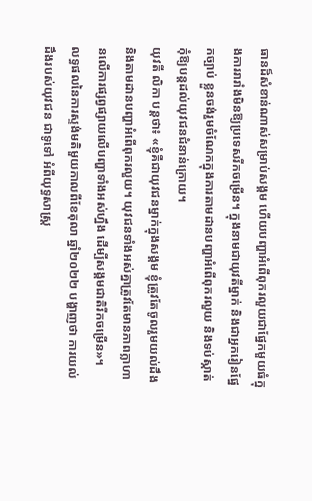ធានដ៏សំខាន់ណាស់សម្រាប់សង្គម ហើយបញ្ហាអំពើពុករលួយជាផ្នែកមួយធំក្នុងការរារាំងមិនឱ្យប្រទេសរីកចម្រើន។ ក្នុងនាមជាយុវតីម្នាក់ និងជាអ្នករៀនផ្នែកច្បាប់ ខ្លួនចង់រួមចំណែកក្នុងការតាមដានបញ្ហាអំពើពុករលួយ និងទប់ស្កាត់កុំឱ្យបន្ដដល់យុវជនជំនាន់ក្រោយ។
យុវតី លិកា បន្ដថា៖ «ខ្ញុំគឺជាយុវជនម្នាក់ក្នុងសង្គម ខ្ញុំត្រូវតែចូលរួមយល់ដឹង និងតាមដានបញ្ហាអំពើពុករលួយ។ យុវជនទាំងអស់គ្នាត្រូវតែមានភាពក្លាហានលើការផ្សព្វផ្សាយលើបញ្ហាទាំងអស់ហ្នឹង ដើម្បីសង្គមជាតិរីកចម្រើន»។
លទ្ធផលនៃការស្ទង់មតិមួយកាលពីខែតុលា ឆ្នាំ២០២២ បង្ហាញថា ការយល់ដឹងរបស់យុវជន ជាទូទៅ អំពីយុទ្ធសាស្រ្ត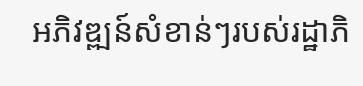អភិវឌ្ឍន៍សំខាន់ៗរបស់រដ្ឋាភិ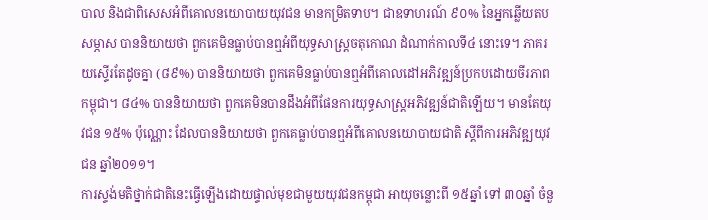បាល និងជាពិសេសអំពីគោលនយោបាយយុវជន មានកម្រិតទាប។ ជាឧទាហរណ៍ ៩០% នៃអ្នកឆ្លើយតបសម្ភាស បាននិយាយថា ពួកគេមិនធ្លាប់បានឮអំពីយុទ្ធសាស្ត្រចតុកោណ ដំណាក់កាលទី៤ នោះទេ។ ភាគរយស្ទើរតែដូចគ្នា (៨៩%) បាននិយាយថា ពួកគេមិនធ្លាប់បានឮអំពីគោលដៅអភិវឌ្ឍន៍ប្រកបដោយចីរភាពកម្ពុជា។ ៨៤% បាននិយាយថា ពួកគេមិនបានដឹងអំពីផែនការយុទ្ធសាស្រ្តអភិវឌ្ឍន៍ជាតិឡើយ។ មានតែយុវជន ១៥% ប៉ុណ្ណោះ ដែលបាននិយាយថា ពួកគេធ្លាប់បានឮអំពីគោលនយោបាយជាតិ ស្តីពីការអភិវឌ្ឍយុវជន ឆ្នាំ២០១១។
ការស្ទង់មតិថ្នាក់ជាតិនេះធ្វើឡើងដោយផ្ទាល់មុខជាមួយយុវជនកម្ពុជា អាយុចន្លោះពី ១៥ឆ្នាំ ទៅ ៣០ឆ្នាំ ចំនួ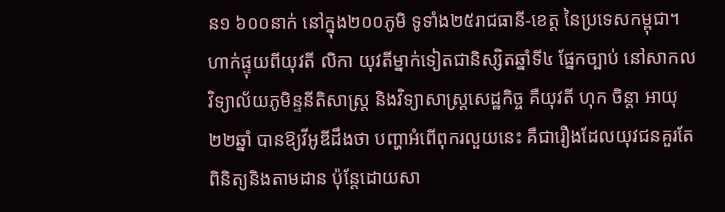ន១ ៦០០នាក់ នៅក្នុង២០០ភូមិ ទូទាំង២៥រាជធានី-ខេត្ត នៃប្រទេសកម្ពុជា។
ហាក់ផ្ទុយពីយុវតី លិកា យុវតីម្នាក់ទៀតជានិស្សិតឆ្នាំទី៤ ផ្នែកច្បាប់ នៅសាកលវិទ្យាល័យភូមិន្ទនីតិសាស្ដ្រ និងវិទ្យាសាស្ដ្រសេដ្ឋកិច្ច គឺយុវតី ហុក ចិន្ដា អាយុ២២ឆ្នាំ បានឱ្យវីអូឌីដឹងថា បញ្ហាអំពើពុករលួយនេះ គឺជារឿងដែលយុវជនគួរតែពិនិត្យនិងតាមដាន ប៉ុន្ដែដោយសា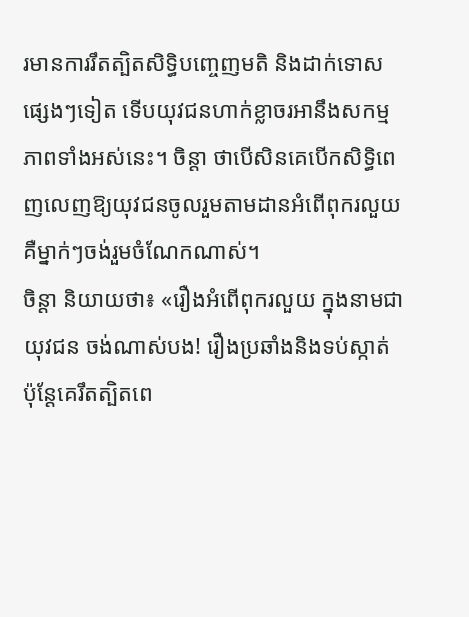រមានការរឹតត្បិតសិទ្ធិបញ្ចេញមតិ និងដាក់ទោសផ្សេងៗទៀត ទើបយុវជនហាក់ខ្លាចរអានឹងសកម្មភាពទាំងអស់នេះ។ ចិន្ដា ថាបើសិនគេបើកសិទ្ធិពេញលេញឱ្យយុវជនចូលរួមតាមដានអំពើពុករលួយ គឺម្នាក់ៗចង់រួមចំណែកណាស់។
ចិន្ដា និយាយថា៖ «រឿងអំពើពុករលួយ ក្នុងនាមជាយុវជន ចង់ណាស់បង! រឿងប្រឆាំងនិងទប់ស្កាត់ ប៉ុន្ដែគេរឹតត្បិតពេ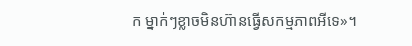ក ម្នាក់ៗខ្លាចមិនហ៊ានធ្វើសកម្មភាពអីទេ»។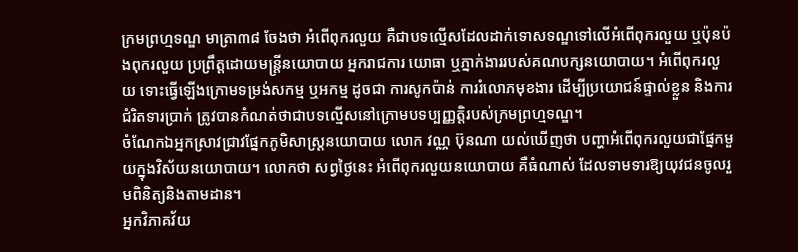ក្រមព្រហ្មទណ្ឌ មាត្រា៣៨ ចែងថា អំពើពុករលួយ គឺជាបទល្មើសដែលដាក់ទោសទណ្ឌទៅលើអំពើពុករលួយ ឬប៉ុនប៉ងពុករលួយ ប្រព្រឹត្ដដោយមន្ដ្រីនយោបាយ អ្នករាជការ យោធា ឬភ្នាក់ងាររបស់គណបក្សនយោបាយ។ អំពើពុករលួយ ទោះធ្វើឡើងក្រោមទម្រង់សកម្ម ឬអកម្ម ដូចជា ការសូកប៉ាន់ ការរំលោភមុខងារ ដើម្បីប្រយោជន៍ផ្ទាល់ខ្លួន និងការជំរិតទារប្រាក់ ត្រូវបានកំណត់ថាជាបទល្មើសនៅក្រោមបទប្បញ្ញតិ្ដរបស់ក្រមព្រហ្មទណ្ឌ។
ចំណែកឯអ្នកស្រាវជ្រាវផ្នែកភូមិសាស្ដ្រនយោបាយ លោក វណ្ណ ប៊ុនណា យល់ឃើញថា បញ្ហាអំពើពុករលួយជាផ្នែកមួយក្នុងវិស័យនយោបាយ។ លោកថា សព្វថ្ងៃនេះ អំពើពុករលួយនយោបាយ គឺធំណាស់ ដែលទាមទារឱ្យយុវជនចូលរួមពិនិត្យនិងតាមដាន។
អ្នកវិភាគវ័យ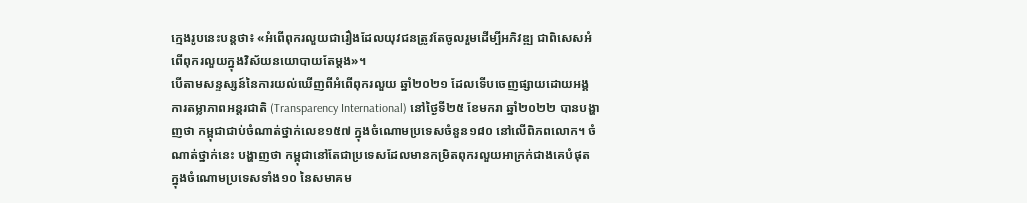ក្មេងរូបនេះបន្ដថា៖ «អំពើពុករលួយជារឿងដែលយុវជនត្រូវតែចូលរួមដើម្បីអភិវឌ្ឍ ជាពិសេសអំពើពុករលួយក្នុងវិស័យនយោបាយតែម្ដង»។
បើតាមសន្ទស្សន៍នៃការយល់ឃើញពីអំពើពុករលួយ ឆ្នាំ២០២១ ដែលទើបចេញផ្សាយដោយអង្គការតម្លាភាពអន្តរជាតិ (Transparency International) នៅថ្ងៃទី២៥ ខែមករា ឆ្នាំ២០២២ បានបង្ហាញថា កម្ពុជាជាប់ចំណាត់ថ្នាក់លេខ១៥៧ ក្នុងចំណោមប្រទេសចំនួន១៨០ នៅលើពិភពលោក។ ចំណាត់ថ្នាក់នេះ បង្ហាញថា កម្ពុជានៅតែជាប្រទេសដែលមានកម្រិតពុករលួយអាក្រក់ជាងគេបំផុត ក្នុងចំណោមប្រទេសទាំង១០ នៃសមាគម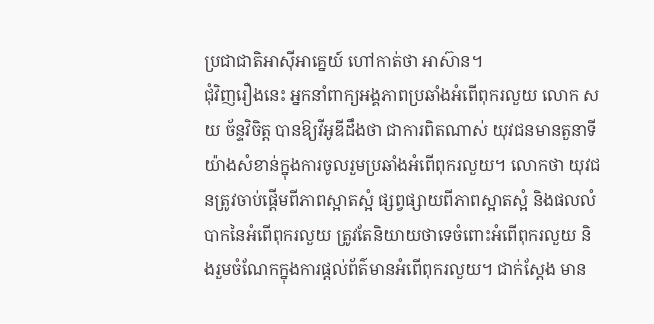ប្រជាជាតិអាស៊ីអាគ្នេយ៍ ហៅកាត់ថា អាស៊ាន។
ជុំវិញរឿងនេះ អ្នកនាំពាក្យអង្គភាពប្រឆាំងអំពើពុករលួយ លោក សយ ច័ន្ទវិចិត្ដ បានឱ្យវីអូឌីដឹងថា ជាការពិតណាស់ យុវជនមានតួនាទីយ៉ាងសំខាន់ក្នុងការចូលរួមប្រឆាំងអំពើពុករលួយ។ លោកថា យុវជនត្រូវចាប់ផ្តើមពីភាពស្អាតស្អំ ផ្សព្វផ្សាយពីភាពស្អាតស្អំ និងផលលំបាកនៃអំពើពុករលួយ ត្រូវតែនិយាយថាទេចំពោះអំពើពុករលួយ និងរួមចំណែកក្នុងការផ្តល់ព័ត៌មានអំពើពុករលួយ។ ជាក់ស្តែង មាន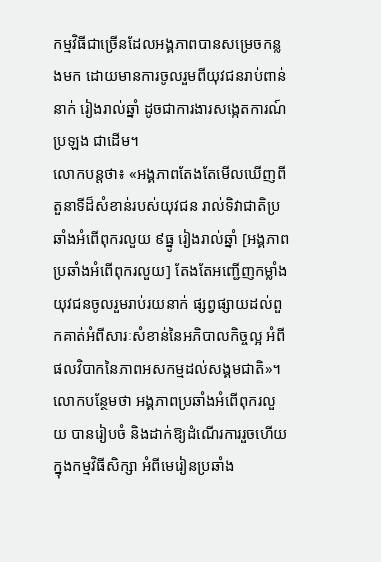កម្មវិធីជាច្រើនដែលអង្គភាពបានសម្រេចកន្លងមក ដោយមានការចូលរួមពីយុវជនរាប់ពាន់នាក់ រៀងរាល់ឆ្នាំ ដូចជាការងារសង្កេតការណ៍ប្រឡង ជាដើម។
លោកបន្ដថា៖ «អង្គភាពតែងតែមើលឃើញពីតួនាទីដ៏សំខាន់របស់យុវជន រាល់ទិវាជាតិប្រឆាំងអំពើពុករលួយ ៩ធ្នូ រៀងរាល់ឆ្នាំ [អង្គភាពប្រឆាំងអំពើពុករលួយ] តែងតែអញ្ជើញកម្លាំងយុវជនចូលរួមរាប់រយនាក់ ផ្សព្វផ្សាយដល់ពួកគាត់អំពីសារៈសំខាន់នៃអភិបាលកិច្ចល្អ អំពីផលវិបាកនៃភាពអសកម្មដល់សង្គមជាតិ»។
លោកបន្ថែមថា អង្គភាពប្រឆាំងអំពើពុករលួយ បានរៀបចំ និងដាក់ឱ្យដំណើរការរួចហើយ ក្នុងកម្មវិធីសិក្សា អំពីមេរៀនប្រឆាំង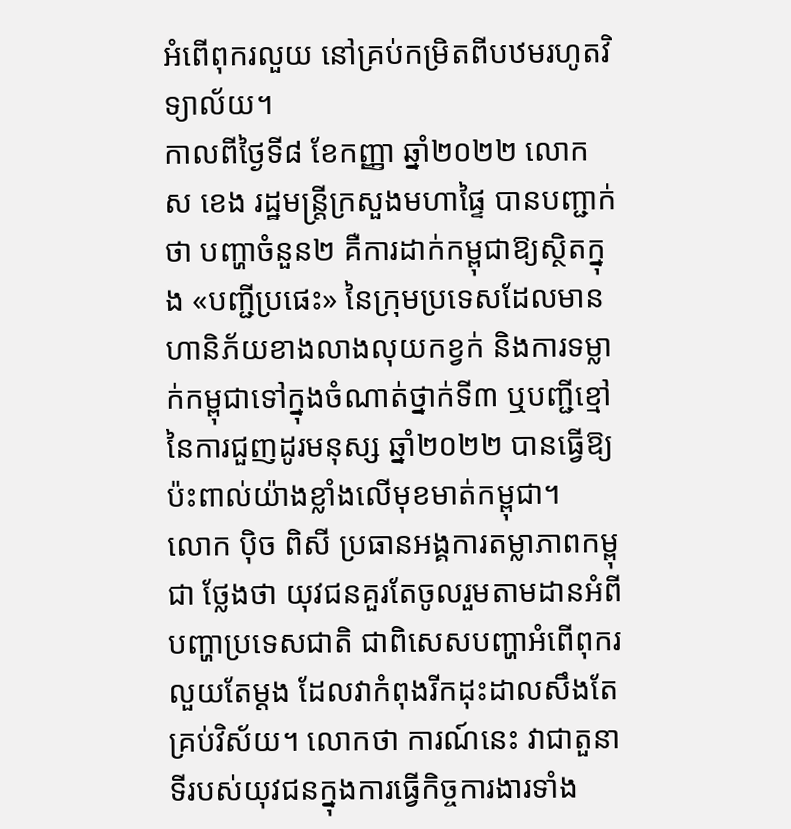អំពើពុករលួយ នៅគ្រប់កម្រិតពីបឋមរហូតវិទ្យាល័យ។
កាលពីថ្ងៃទី៨ ខែកញ្ញា ឆ្នាំ២០២២ លោក ស ខេង រដ្ឋមន្ត្រីក្រសួងមហាផ្ទៃ បានបញ្ជាក់ថា បញ្ហាចំនួន២ គឺការដាក់កម្ពុជាឱ្យស្ថិតក្នុង «បញ្ជីប្រផេះ» នៃក្រុមប្រទេសដែលមានហានិភ័យខាងលាងលុយកខ្វក់ និងការទម្លាក់កម្ពុជាទៅក្នុងចំណាត់ថ្នាក់ទី៣ ឬបញ្ជីខ្មៅ នៃការជួញដូរមនុស្ស ឆ្នាំ២០២២ បានធ្វើឱ្យប៉ះពាល់យ៉ាងខ្លាំងលើមុខមាត់កម្ពុជា។
លោក ប៉ិច ពិសី ប្រធានអង្គការតម្លាភាពកម្ពុជា ថ្លែងថា យុវជនគួរតែចូលរួមតាមដានអំពីបញ្ហាប្រទេសជាតិ ជាពិសេសបញ្ហាអំពើពុករលួយតែម្ដង ដែលវាកំពុងរីកដុះដាលសឹងតែគ្រប់វិស័យ។ លោកថា ការណ៍នេះ វាជាតួនាទីរបស់យុវជនក្នុងការធ្វើកិច្ចការងារទាំង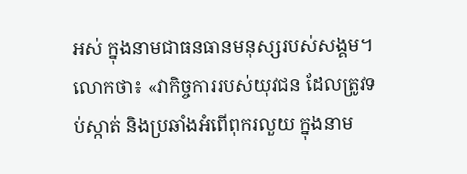អស់ ក្នុងនាមជាធនធានមនុស្សរបស់សង្គម។
លោកថា៖ «វាកិច្ចការរបស់យុវជន ដែលត្រូវទប់ស្កាត់ និងប្រឆាំងអំពើពុករលួយ ក្នុងនាម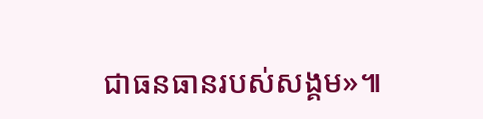ជាធនធានរបស់សង្គម»៕